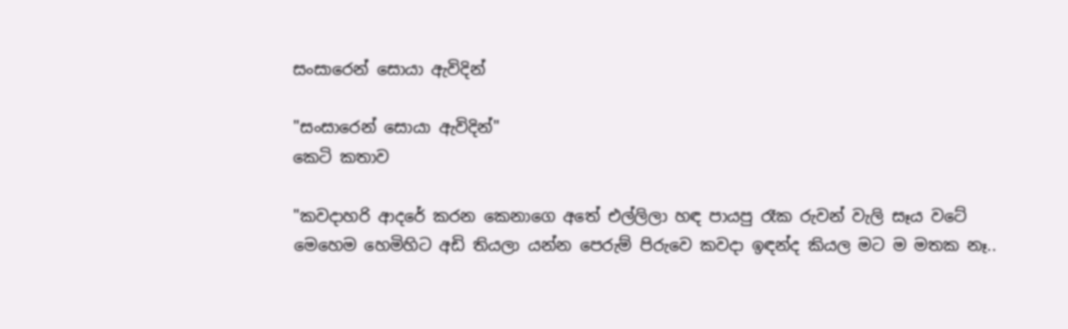සංසාරෙන් සොයා ඇවිදින්

"සංසාරෙන් සොයා ඇවිදින්"
කෙටි කතාව

"කවදාහරි ආදරේ කරන කෙනාගෙ අතේ එල්ලිලා හඳ පායපු රෑක රුවන් වැලි සෑය වටේ මෙහෙම හෙමිහිට අඩි තියලා යන්න පෙරුම් පිරුවෙ කවදා ඉඳන්ද කියල මට ම මතක නෑ..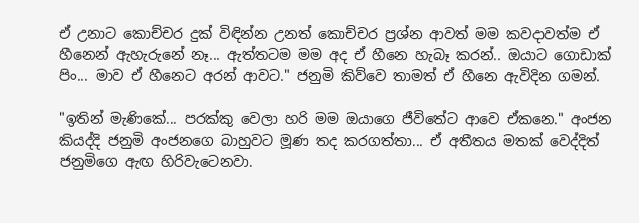ඒ උනාට කොච්චර දුක් විඳින්න උනත් කොච්චර ප්‍රශ්න ආවත් මම කවදාවත්ම ඒ හීනෙන් ඇහැරුනේ නෑ... ඇත්තටම මම අද ඒ හීනෙ හැබෑ කරන්.. ඔයාට ගොඩාක් පිං... මාව ඒ හීනෙට අරන් ආවට." ජනුමි කිව්වෙ තාමත් ඒ හීනෙ ඇවිදින ගමන්.

"ඉතින් මැණිකේ... පරක්කු වෙලා හරි මම ඔයාගෙ ජීවිතේට ආවෙ ඒකනෙ." අංජන කියද්දි ජනුමි අංජනගෙ බාහුවට මූණ තද කරගත්තා... ඒ අතීතය මතක් වෙද්දිත් ජනුමිගෙ ඇඟ හිරිවැටෙනවා.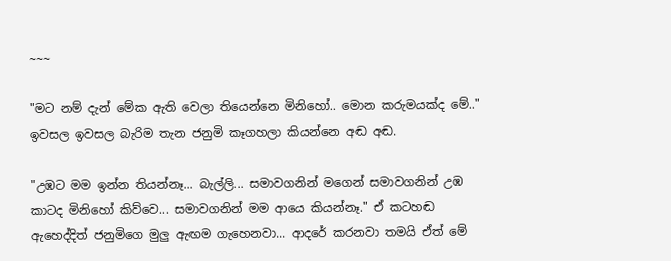~~~

"මට නම් දැන් මේක ඇති වෙලා තියෙන්නෙ මිනිහෝ.. මොන කරුමයක්ද මේ.." ඉවසල ඉවසල බැරිම තැන ජනුමි කෑගහලා කියන්නෙ අඬ අඬ.

"උඹට මම ඉන්න තියන්නෑ... බැල්ලි... සමාවගනින් මගෙන් සමාවගනින් උඹ කාටද මිනිහෝ කිව්වෙ... සමාවගනින් මම ආයෙ කියන්නෑ." ඒ කටහඬ ඇහෙද්දිත් ජනුමිගෙ මුලු ඇඟම ගැහෙනවා... ආදරේ කරනවා තමයි ඒත් මේ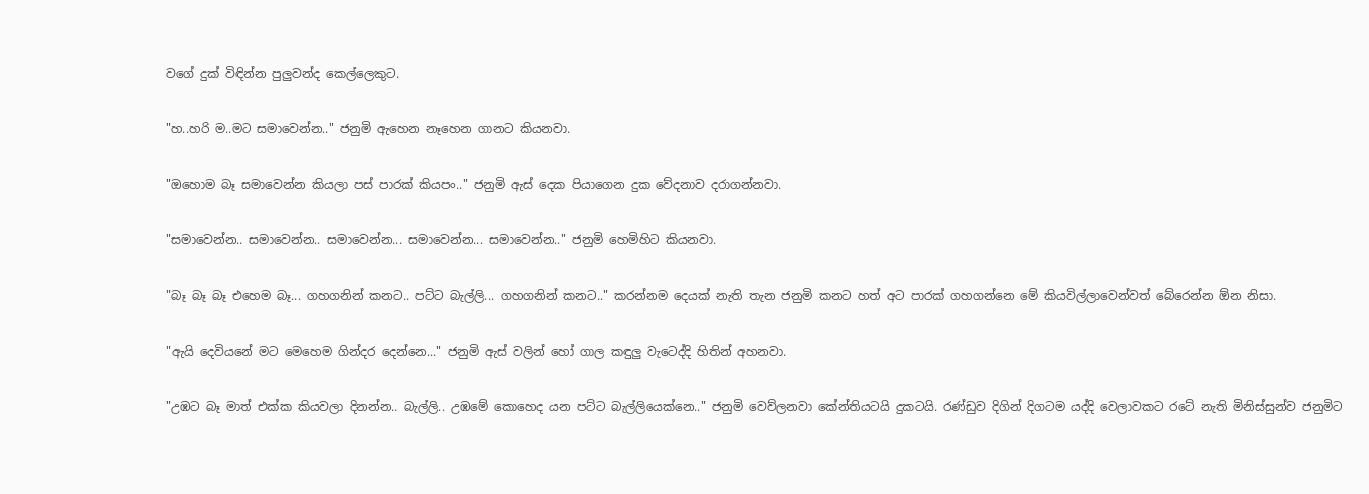වගේ දුක් විඳින්න පුලුවන්ද කෙල්ලෙකුට.

"හ..හරි ම..මට සමාවෙන්න.." ජනුමි ඇහෙන නෑහෙන ගානට කියනවා.

"ඔහොම බෑ සමාවෙන්න කියලා පස් පාරක් කියපං.." ජනුමි ඇස් දෙක පියාගෙන දුක වේදනාව දරාගන්නවා.

"සමාවෙන්න.. සමාවෙන්න.. සමාවෙන්න... සමාවෙන්න... සමාවෙන්න.." ජනුමි හෙමිහිට කියනවා.

"බෑ බෑ බෑ එහෙම බෑ... ගහගනින් කනට.. පට්ට බැල්ලි... ගහගනින් කනට.." කරන්නම දෙයක් නැති තැන ජනුමි කනට හත් අට පාරක් ගහගන්නෙ මේ කියවිල්ලාවෙන්වත් බේරෙන්න ඕන නිසා.

"ඇයි දෙවියනේ මට මෙහෙම ගින්දර දෙන්නෙ..." ජනුමි ඇස් වලින් හෝ ගාල කඳුලු වැටෙද්දි හිතින් අහනවා.

"උඹට බෑ මාත් එක්ක කියවලා දිනන්න.. බැල්ලි.. උඹමේ කොහෙද යන පට්ට බැල්ලියෙක්නෙ.." ජනුමි වෙව්ලනවා කේන්තියටයි දුකටයි. රණ්ඩුව දිගින් දිගටම යද්දි වෙලාවකට රටේ නැති මිනිස්සුන්ව ජනුමිට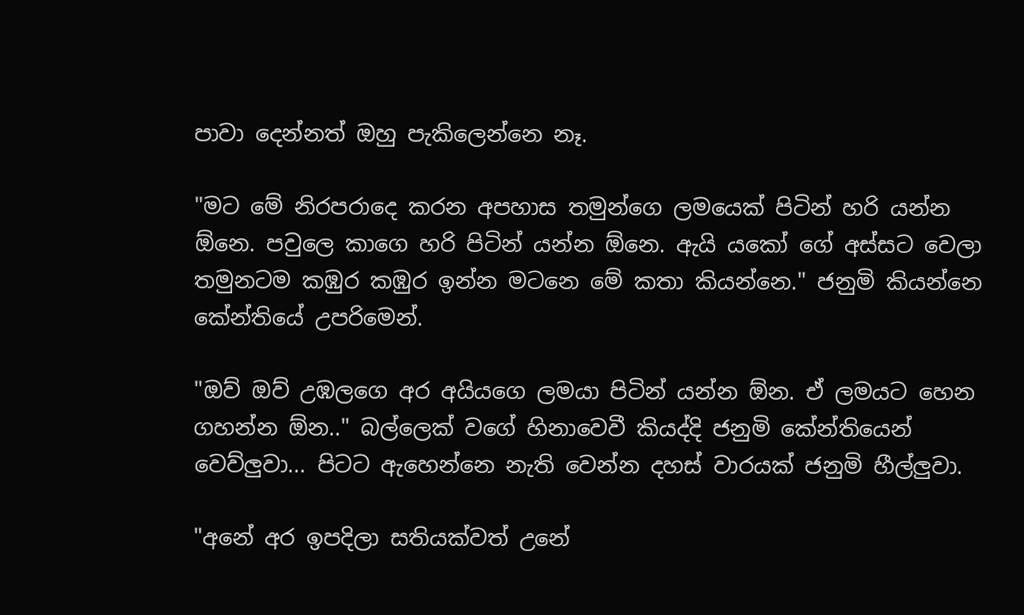පාවා දෙන්නත් ඔහු පැකිලෙන්නෙ නෑ.

"මට මේ නිරපරාදෙ කරන අපහාස තමුන්ගෙ ලමයෙක් පිටින් හරි යන්න ඕනෙ. පවුලෙ කාගෙ හරි පිටින් යන්න ඕනෙ. ඇයි යකෝ ගේ අස්සට වෙලා තමුනටම කඹුර කඹුර ඉන්න මටනෙ මේ කතා කියන්නෙ." ජනුමි කියන්නෙ කේන්තියේ උපරිමෙන්.

"ඔව් ඔව් උඹලගෙ අර අයියගෙ ලමයා පිටින් යන්න ඕන. ඒ ලමයට හෙන ගහන්න ඕන.." බල්ලෙක් වගේ හිනාවෙවී කියද්දි ජනුමි කේන්තියෙන් වෙව්ලුවා... පිටට ඇහෙන්නෙ නැති වෙන්න දහස් වාරයක් ජනුමි හීල්ලුවා.

"අනේ අර ඉපදිලා සතියක්වත් උනේ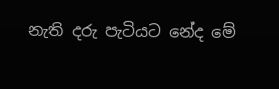නැති දරු පැටියට නේද මේ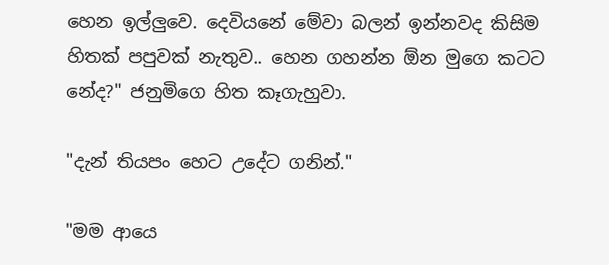හෙන ඉල්ලුවෙ. දෙවියනේ මේවා බලන් ඉන්නවද කිසිම
හිතක් පපුවක් නැතුව.. හෙන ගහන්න ඕන මුගෙ කටට නේද?" ජනුමිගෙ හිත කෑගැහුවා.

"දැන් තියපං හෙට උදේට ගනින්."

"මම ආයෙ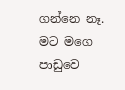ගන්නෙ නෑ. මට මගෙ පාඩුවෙ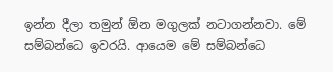ඉන්න දීලා තමුන් ඕන මගුලක් නටාගන්නවා. මේ සම්බන්ධෙ ඉවරයි. ආයෙම මේ සම්බන්ධෙ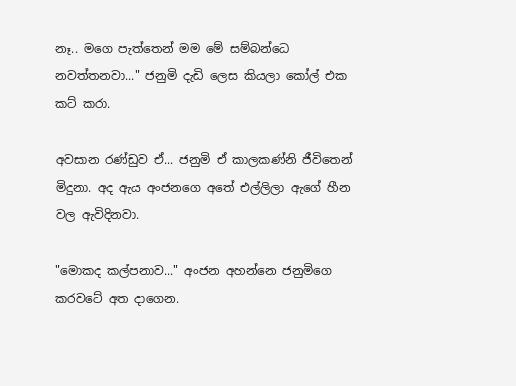නෑ.. මගෙ පැත්තෙන් මම මේ සම්බන්ධෙ නවත්තනවා..." ජනුමි දැඩි ලෙස කියලා කෝල් එක කට් කරා.

අවසාන රණ්ඩුව ඒ... ජනුමි ඒ කාලකණ්නි ජීවිතෙන් මිදුනා. අද ඇය අංජනගෙ අතේ එල්ලිලා ඇගේ හීන වල ඇවිදිනවා.

"මොකද කල්පනාව..." අංජන අහන්නෙ ජනුමිගෙ කරවටේ අත දාගෙන.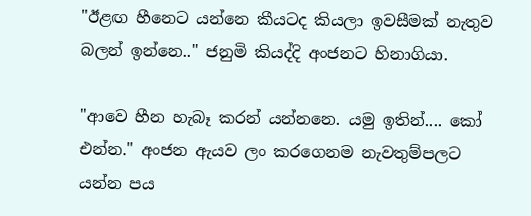"ඊළඟ හීනෙට යන්නෙ කීයටද කියලා ඉවසීමක් නැතුව බලන් ඉන්නෙ.." ජනුමි කියද්දි අංජනට හිනාගියා.

"ආවෙ හීන හැබෑ කරන් යන්නනෙ. යමු ඉතින්.... කෝ එන්න." අංජන ඇයව ලං කරගෙනම නැවතුම්පලට යන්න පය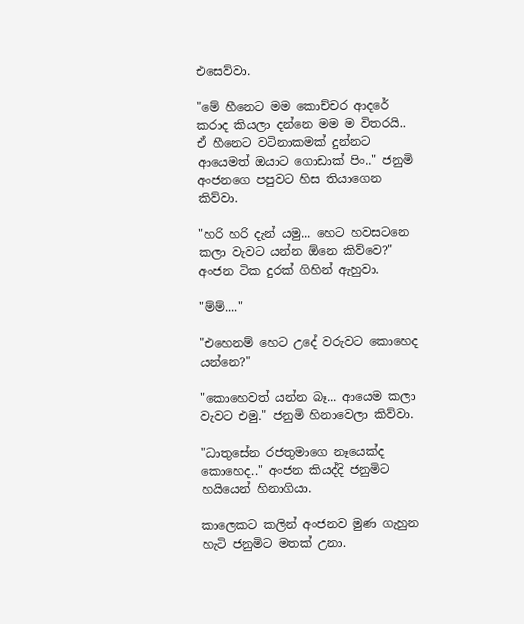එසෙව්වා.

"මේ හීනෙට මම කොච්චර ආදරේ කරාද කියලා දන්නෙ මම ම විතරයි.. ඒ හීනෙට වටිනාකමක් දුන්නට ආයෙමත් ඔයාට ගොඩාක් පිං.." ජනුමි අංජනගෙ පපුවට හිස තියාගෙන කිව්වා.

"හරි හරි දැන් යමු... හෙට හවසටනෙ කලා වැවට යන්න ඕනෙ කිව්වෙ?" අංජන ටික දුරක් ගිහින් ඇහුවා.

"ම්ම්...."

"එහෙනම් හෙට උදේ වරුවට කොහෙද යන්නෙ?"

"කොහෙවත් යන්න බෑ... ආයෙම කලා වැවට එමු." ජනුමි හිනාවෙලා කිව්වා.

"ධාතුසේන රජතුමාගෙ නෑයෙක්ද කොහෙද.." අංජන කියද්දි ජනුමිට හයියෙන් හිනාගියා.

කාලෙකට කලින් අංජනව මුණ ගැහුන හැටි ජනුමිට මතක් උනා.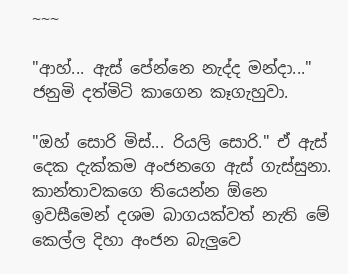~~~

"ආහ්... ඇස් පේන්නෙ නැද්ද මන්දා..." ජනුමි දත්මිටි කාගෙන කෑගැහුවා.

"ඔහ් සොරි මිස්... රියලි සොරි." ඒ ඇස් දෙක දැක්කම අංජනගෙ ඇස් ගැස්සුනා. කාන්තාවකගෙ තියෙන්න ඕනෙ ඉවසීමෙන් දශම බාගයක්වත් නැති මේ කෙල්ල දිහා අංජන බැලුවෙ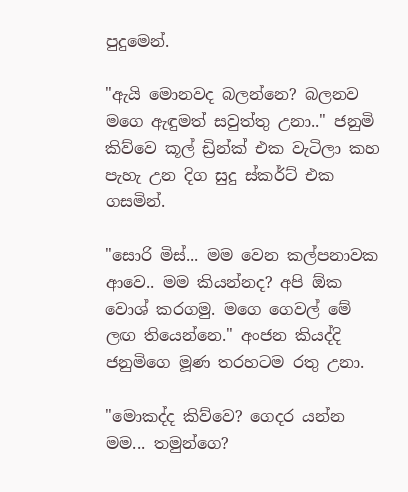පුදුමෙන්.

"ඇයි මොනවද බලන්නෙ? බලනව මගෙ ඇඳුමත් සවුත්තු උනා.." ජනුමි කිව්වෙ කූල් ඩ්‍රින්ක් එක වැටිලා කහ පැහැ උන දිග සුදු ස්කර්ට් එක ගසමින්.

"සොරි මිස්... මම වෙන කල්පනාවක ආවෙ.. මම කියන්නද? අපි ඕක වොශ් කරගමු. මගෙ ගෙවල් මේ ලඟ තියෙන්නෙ." අංජන කියද්දි ජනුමිගෙ මූණ තරහටම රතු උනා.

"මොකද්ද කිව්වෙ? ගෙදර යන්න මම... තමුන්ගෙ?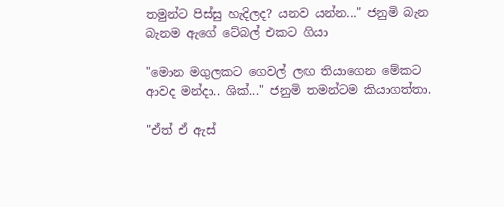තමුන්ට පිස්සු හැදිලද? යනව යන්න..." ජනුමි බැන බැනම ඇගේ ටේබල් එකට ගියා

"මොන මගුලකට ගෙවල් ලඟ තියාගෙන මේකට ආවද මන්දා.. ශික්..." ජනුමි තමන්ටම කියාගත්තා.

"ඒත් ඒ ඇස්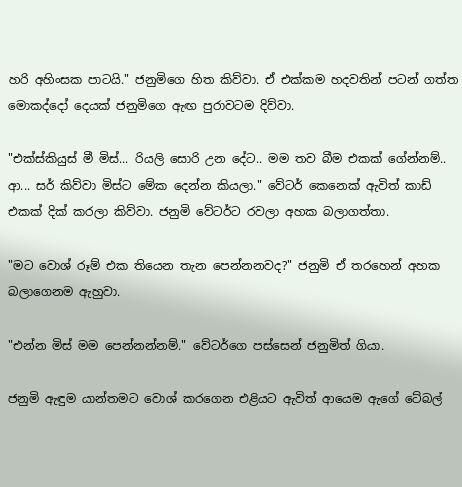හරි අහිංසක පාටයි." ජනුමිගෙ හිත කිව්වා. ඒ එක්කම හදවතින් පටන් ගත්ත මොකද්දෝ දෙයක් ජනුමිගෙ ඇඟ පුරාවටම දිව්වා.

"එක්ස්කියුස් මී මිස්... රියලි සොරි උන දේට.. මම තව බීම එකක් ගේන්නම්.. ආ... සර් කිව්වා මිස්ට මේක දෙන්න කියලා." වේටර් කෙනෙක් ඇවිත් කාඩ් එකක් දික් කරලා කිව්වා. ජනුමි වේටර්ට රවලා අහක බලාගත්තා.

"මට වොශ් රූම් එක තියෙන තැන පෙන්නනවද?" ජනුමි ඒ තරහෙන් අහක බලාගෙනම ඇහුවා.

"එන්න මිස් මම පෙන්නන්නම්." වේටර්ගෙ පස්සෙන් ජනුමිත් ගියා.

ජනුමි ඇඳුම යාන්තමට වොශ් කරගෙන එළියට ඇවිත් ආයෙම ඇගේ ටේබල්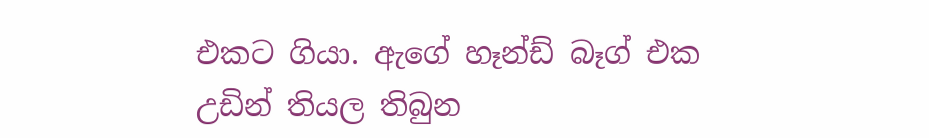එකට ගියා. ඇගේ හෑන්ඩ් බෑග් එක උඩින් තියල තිබුන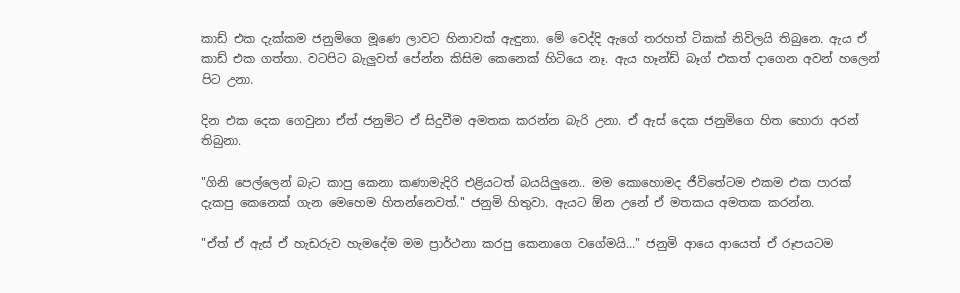කාඩ් එක දැක්කම ජනුමිගෙ මූණෙ ලාවට හිනාවක් ඇඳුනා. මේ වෙද්දි ඇගේ තරහත් ටිකක් නිවිලයි තිබුනෙ. ඇය ඒ කාඩ් එක ගත්තා. වටපිට බැලුවත් පේන්න කිසිම කෙනෙක් හිටියෙ නෑ. ඇය හෑන්ඩ් බෑග් එකත් දාගෙන අවන් හලෙන් පිට උනා.

දින එක දෙක ගෙවුනා ඒත් ජනුමිට ඒ සිදුවීම අමතක කරන්න බැරි උනා. ඒ ඇස් දෙක ජනුමිගෙ හිත හොරා අරන් තිබුනා.

"ගිනි පෙල්ලෙන් බැට කාපු කෙනා කණාමැදිරි එළියටත් බයයිලුනෙ.. මම කොහොමද ජීවිතේටම එකම එක පාරක් දැකපු කෙනෙක් ගැන මෙහෙම හිතන්නෙවත්." ජනුමි හිතුවා. ඇයට ඕන උනේ ඒ මතකය අමතක කරන්න.

"ඒත් ඒ ඇස් ඒ හැඩරුව හැමදේම මම ප්‍රාර්ථනා කරපු කෙනාගෙ වගේමයි..." ජනුමි ආයෙ ආයෙත් ඒ රූපයටම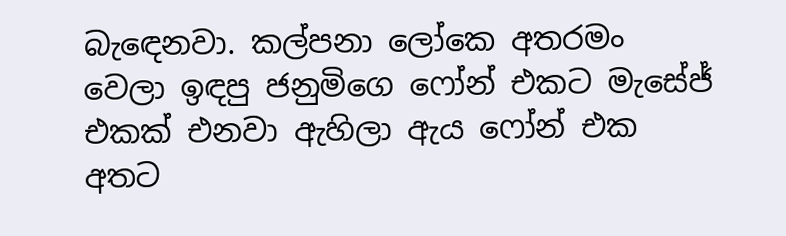බැඳෙනවා. කල්පනා ලෝකෙ අතරමං වෙලා ඉඳපු ජනුමිගෙ ෆෝන් එකට මැසේජ් එකක් එනවා ඇහිලා ඇය ෆෝන් එක අතට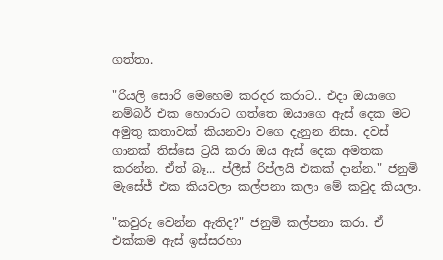ගත්තා.

"රියලි සොරි මෙහෙම කරදර කරාට.. එදා ඔයාගෙ නම්බර් එක හොරාට ගත්තෙ ඔයාගෙ ඇස් දෙක මට අමුතු කතාවක් කියනවා වගෙ දැනුන නිසා. දවස් ගානක් තිස්සෙ ට්‍රයි කරා ඔය ඇස් දෙක අමතක කරන්න. ඒත් බෑ... ප්ලීස් රිප්ලයි එකක් දාන්න." ජනුමි මැසේජ් එක කියවලා කල්පනා කලා මේ කවුද කියලා.

"කවුරු වෙන්න ඇතිද?" ජනුමි කල්පනා කරා. ඒ එක්කම ඇස් ඉස්සරහා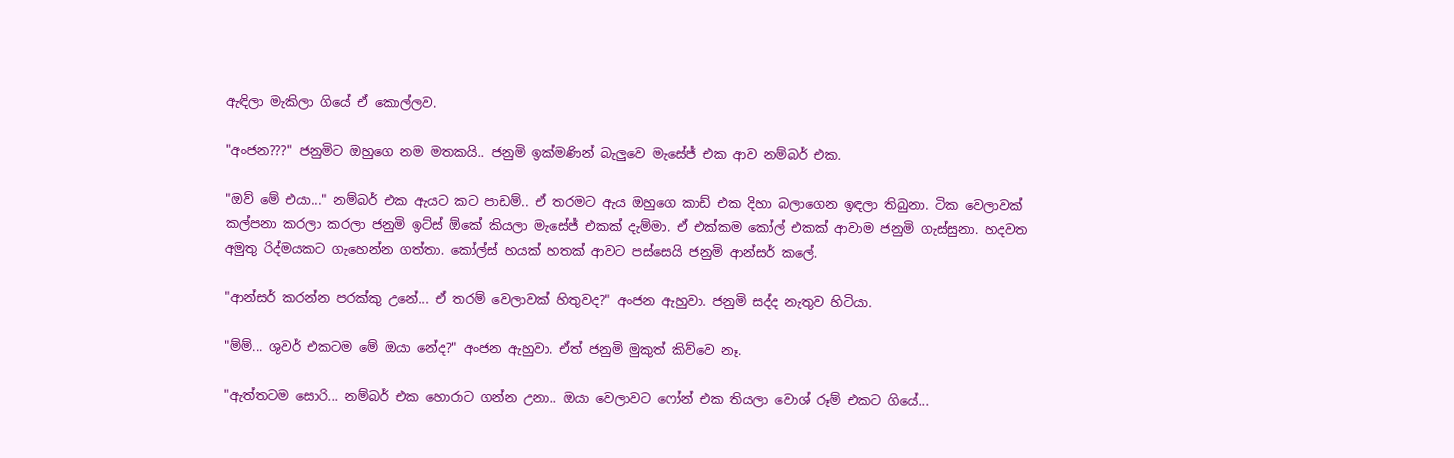ඇඳිලා මැකිලා ගියේ ඒ කොල්ලව.

"අංජන???" ජනුමිට ඔහුගෙ නම මතකයි.. ජනුමි ඉක්මණින් බැලුවෙ මැසේජ් එක ආව නම්බර් එක.

"ඔව් මේ එයා..." නම්බර් එක ඇයට කට පාඩම්.. ඒ තරමට ඇය ඔහුගෙ කාඩ් එක දිහා බලාගෙන ඉඳලා තිබුනා. ටික වෙලාවක් කල්පනා කරලා කරලා ජනුමි ඉට්ස් ඕකේ කියලා මැසේජ් එකක් දැම්මා. ඒ එක්කම කෝල් එකක් ආවාම ජනුමි ගැස්සුනා. හදවත අමුතු රිද්මයකට ගැහෙන්න ගත්තා. කෝල්ස් හයක් හතක් ආවට පස්සෙයි ජනුමි ආන්සර් කලේ.

"ආන්සර් කරන්න පරක්කු උනේ... ඒ තරම් වෙලාවක් හිතුවද?" අංජන ඇහුවා. ජනුමි සද්ද නැතුව හිටියා.

"ම්ම්... ශුවර් එකටම මේ ඔයා නේද?" අංජන ඇහුවා. ඒත් ජනුමි මුකුත් කිව්වෙ නෑ.

"ඇත්තටම සොරි... නම්බර් එක හොරාට ගන්න උනා.. ඔයා වෙලාවට ෆෝන් එක තියලා වොශ් රූම් එකට ගියේ...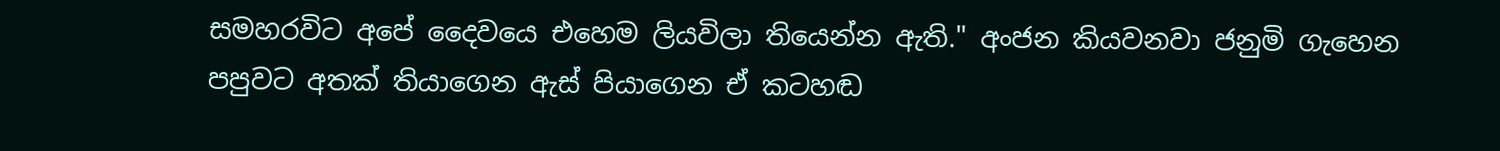සමහරවිට අපේ දෛවයෙ එහෙම ලියවිලා තියෙන්න ඇති." අංජන කියවනවා ජනුමි ගැහෙන පපුවට අතක් තියාගෙන ඇස් පියාගෙන ඒ කටහඬ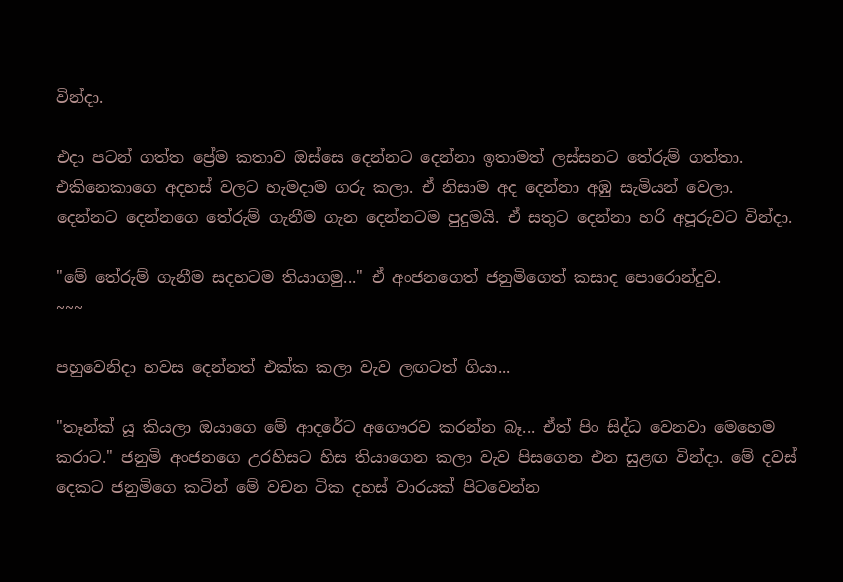වින්දා.

එදා පටන් ගත්ත ප්‍රේම කතාව ඔස්සෙ දෙන්නට දෙන්නා ඉතාමත් ලස්සනට තේරුම් ගත්තා. එකිනෙකාගෙ අදහස් වලට හැමදාම ගරු කලා. ඒ නිසාම අද දෙන්නා අඹු සැමියන් වෙලා. දෙන්නට දෙන්නගෙ තේරුම් ගැනීම ගැන දෙන්නටම පුදුමයි. ඒ සතුට දෙන්නා හරි අපූරුවට වින්දා.

"මේ තේරුම් ගැනීම සදහටම තියාගමු..." ඒ අංජනගෙත් ජනුමිගෙත් කසාද පොරොන්දුව.
~~~

පහුවෙනිදා හවස දෙන්නත් එක්ක කලා වැව ලඟටත් ගියා...

"තෑන්ක් යූ කියලා ඔයාගෙ මේ ආදරේට අගෞරව කරන්න බෑ... ඒත් පිං සිද්ධ වෙනවා මෙහෙම කරාට." ජනුමි අංජනගෙ උරහිසට හිස තියාගෙන කලා වැව පිසගෙන එන සුළඟ වින්දා. මේ දවස් දෙකට ජනුමිගෙ කටින් මේ වචන ටික දහස් වාරයක් පිටවෙන්න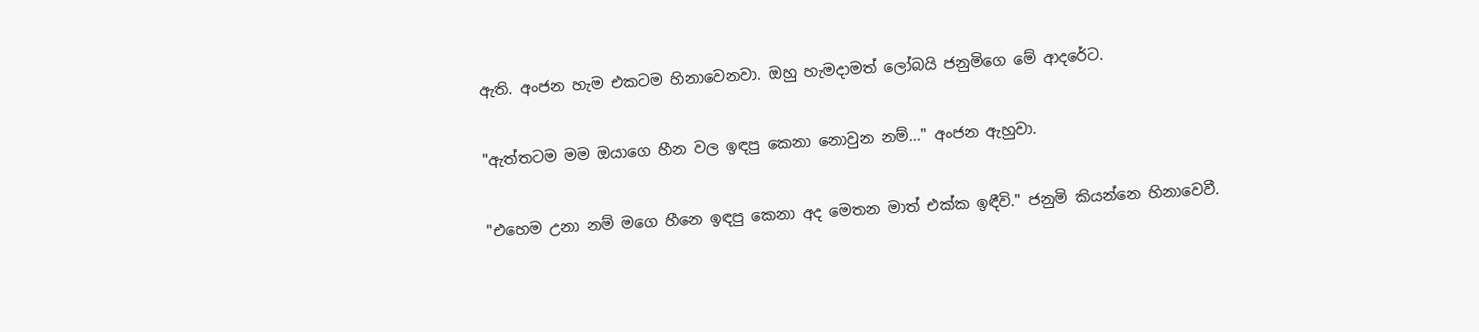ඇති. අංජන හැම එකටම හිනාවෙනවා. ඔහු හැමදාමත් ලෝබයි ජනුමිගෙ මේ ආදරේට.

"ඇත්තටම මම ඔයාගෙ හීන වල ඉඳපු කෙනා නොවුන නම්..." අංජන ඇහුවා.

"එහෙම උනා නම් මගෙ හීනෙ ඉඳපු කෙනා අද මෙතන මාත් එක්ක ඉඳීවි." ජනුමි කියන්නෙ හිනාවෙවී.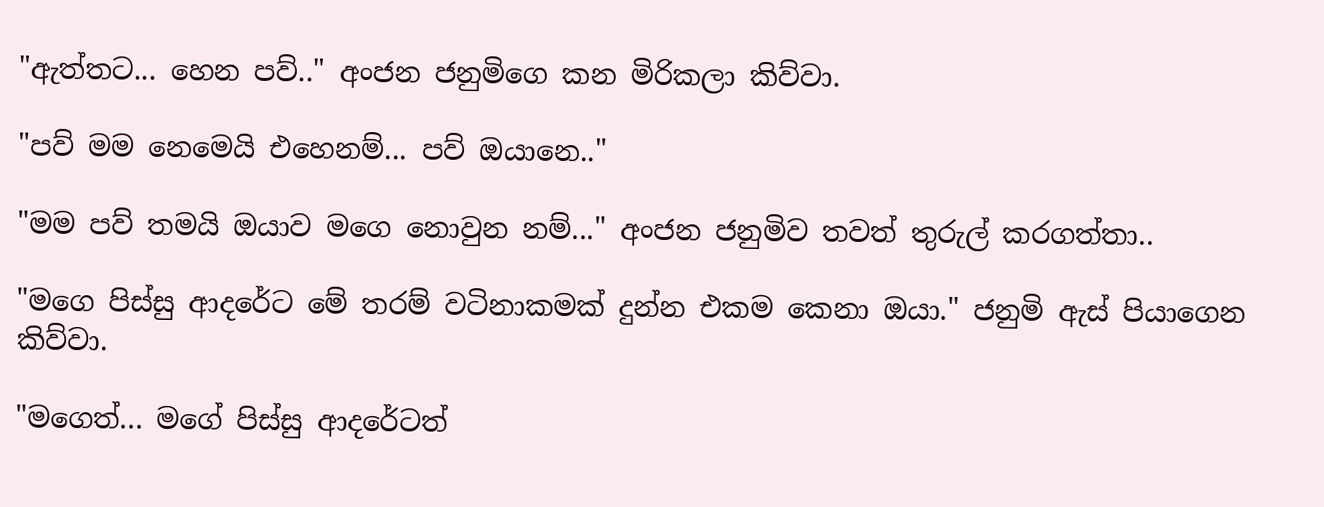"ඇත්තට... හෙන පව්.." අංජන ජනුමිගෙ කන මිරිකලා කිව්වා.

"පව් මම නෙමෙයි එහෙනම්... පව් ඔයානෙ.."

"මම පව් තමයි ඔයාව මගෙ නොවුන නම්..." අංජන ජනුමිව තවත් තුරුල් කරගත්තා..

"මගෙ පිස්සු ආදරේට මේ තරම් වටිනාකමක් දුන්න එකම කෙනා ඔයා." ජනුමි ඇස් පියාගෙන කිව්වා.

"මගෙත්... මගේ පිස්සු ආදරේටත්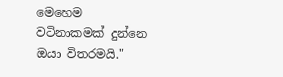මෙහෙම වටිනාකමක් දුන්නෙ ඔයා විතරමයි."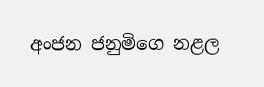අංජන ජනුමිගෙ නළල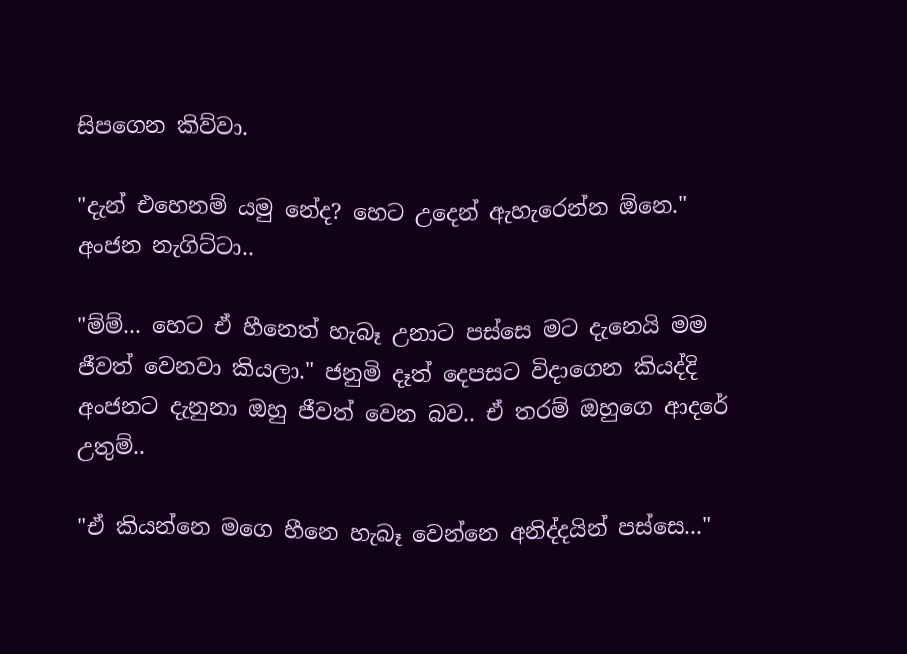සිපගෙන කිව්වා.

"දැන් එහෙනම් යමු නේද? හෙට උදෙන් ඇහැරෙන්න ඕනෙ." අංජන නැගිට්ටා..

"ම්ම්... හෙට ඒ හීනෙත් හැබෑ උනාට පස්සෙ මට දැනෙයි මම ජීවත් වෙනවා කියලා." ජනුමි දෑත් දෙපසට විදාගෙන කියද්දි අංජනට දැනුනා ඔහු ජීවත් වෙන බව.. ඒ තරම් ඔහුගෙ ආදරේ උතුම්..

"ඒ කියන්නෙ මගෙ හීනෙ හැබෑ වෙන්නෙ අනිද්දයින් පස්සෙ..."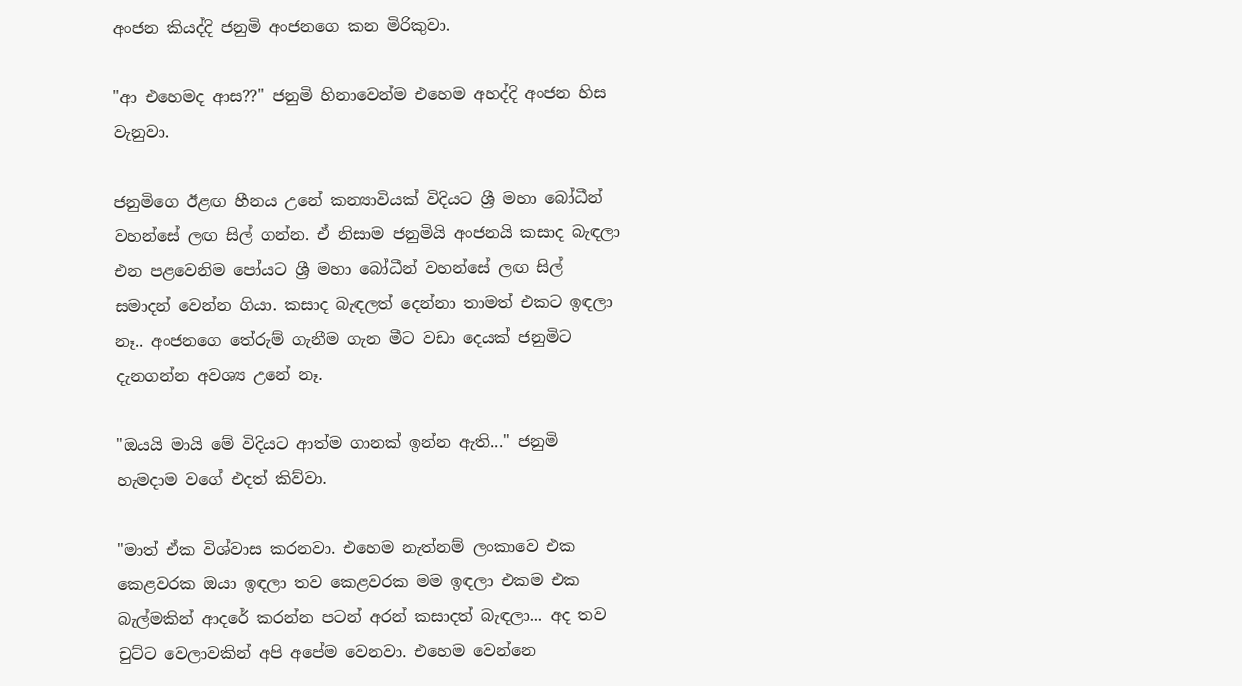අංජන කියද්දි ජනුමි අංජනගෙ කන මිරිකුවා.

"ආ එහෙමද ආස??" ජනුමි හිනාවෙන්ම එහෙම අහද්දි අංජන හිස වැනුවා.

ජනුමිගෙ ඊළඟ හීනය උනේ කන්‍යාවියක් විදියට ශ්‍රී මහා බෝධීන් වහන්සේ ලඟ සිල් ගන්න. ඒ නිසාම ජනුමියි අංජනයි කසාද බැඳලා එන පළවෙනිම පෝයට ශ්‍රී මහා බෝධීන් වහන්සේ ලඟ සිල් සමාදන් වෙන්න ගියා. කසාද බැඳලත් දෙන්නා තාමත් එකට ඉඳලා නෑ.. අංජනගෙ තේරුම් ගැනීම ගැන මීට වඩා දෙයක් ජනුමිට දැනගන්න අවශ්‍ය උනේ නෑ.

"ඔයයි මායි මේ විදියට ආත්ම ගානක් ඉන්න ඇති..." ජනුමි හැමදාම වගේ එදත් කිව්වා.

"මාත් ඒක විශ්වාස කරනවා. එහෙම නැත්නම් ලංකාවෙ එක කෙළවරක ඔයා ඉඳලා තව කෙළවරක මම ඉඳලා එකම එක බැල්මකින් ආදරේ කරන්න පටන් අරන් කසාදත් බැඳලා... අද තව චුට්ට වෙලාවකින් අපි අපේම වෙනවා. එහෙම වෙන්නෙ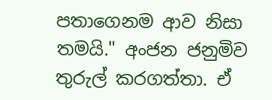පතාගෙනම ආව නිසා තමයි." අංජන ජනුමිව තුරුල් කරගත්තා. ඒ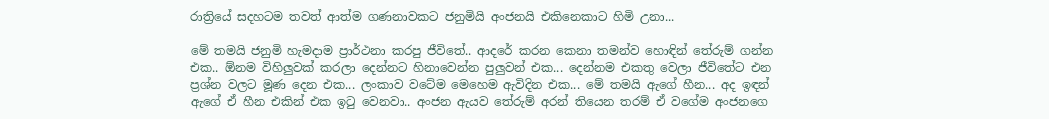රාත්‍රියේ සදහටම තවත් ආත්ම ගණනාවකට ජනුමියි අංජනයි එකිනෙකාට හිමි උනා...

මේ තමයි ජනුමි හැමදාම ප්‍රාර්ථනා කරපු ජීවිතේ.. ආදරේ කරන කෙනා තමන්ව හොඳින් තේරුම් ගන්න එක.. ඕනම විහිලුවක් කරලා දෙන්නට හිනාවෙන්න පුලුවන් එක... දෙන්නම එකතු වෙලා ජීවිතේට එන ප්‍රශ්න වලට මූණ දෙන එක... ලංකාව වටේම මෙහෙම ඇවිදින එක... මේ තමයි ඇගේ හීන... අද ඉඳන් ඇගේ ඒ හීන එකින් එක ඉටු වෙනවා.. අංජන ඇයව තේරුම් අරන් තියෙන තරම් ඒ වගේම අංජනගෙ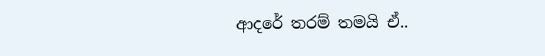ආදරේ තරම් තමයි ඒ..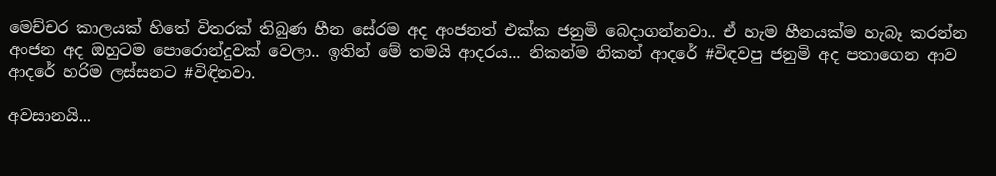මෙච්චර කාලයක් හිතේ විතරක් තිබුණ හීන සේරම අද අංජනත් එක්ක ජනුමි බෙදාගන්නවා.. ඒ හැම හීනයක්ම හැබෑ කරන්න අංජන අද ඔහුටම පොරොන්දුවක් වෙලා.. ඉතින් මේ තමයි ආදරය... නිකන්ම නිකන් ආදරේ #විඳවපු ජනුමි අද පතාගෙන ආව ආදරේ හරිම ලස්සනට #විඳිනවා.

අවසානයි...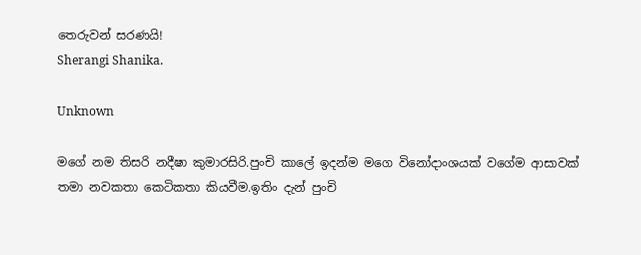තෙරුවන් සරණයි!
Sherangi Shanika.

Unknown

මගේ නම තිසරි නදීෂා කුමාරසිරි.පුංචි කාලේ ඉදන්ම මගෙ විනෝදාංශයක් වගේම ආසාවක් තමා නවකතා කෙටිකතා කියවීම.ඉතිං දැන් පුංචි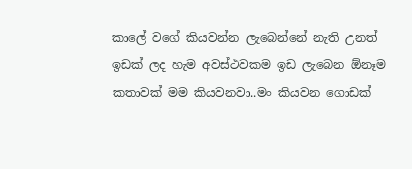කාලේ වගේ කියවන්න ලැබෙන්නේ නැති උනත් ඉඩක් ලද හැම අවස්ථවකම ඉඩ ලැබෙන ඕනෑම කතාවක් මම කියවනවා..මං කියවන ගොඩක්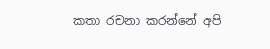කතා රචනා කරන්නේ අපි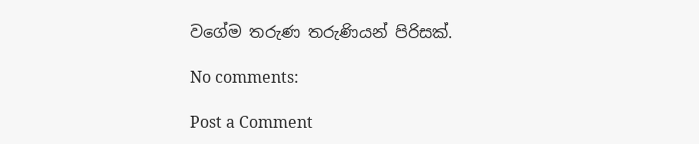වගේම තරුණ තරුණියන් පිරිසක්.

No comments:

Post a Comment